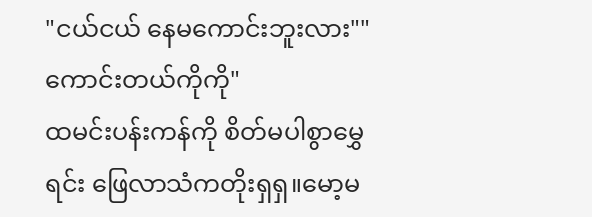"ငယ်ငယ် နေမကောင်းဘူးလား""ကောင်းတယ်ကိုကို"
ထမင်းပန်းကန်ကို စိတ်မပါစွာမွှေရင်း ဖြေလာသံကတိုးရှရှ။မော့မ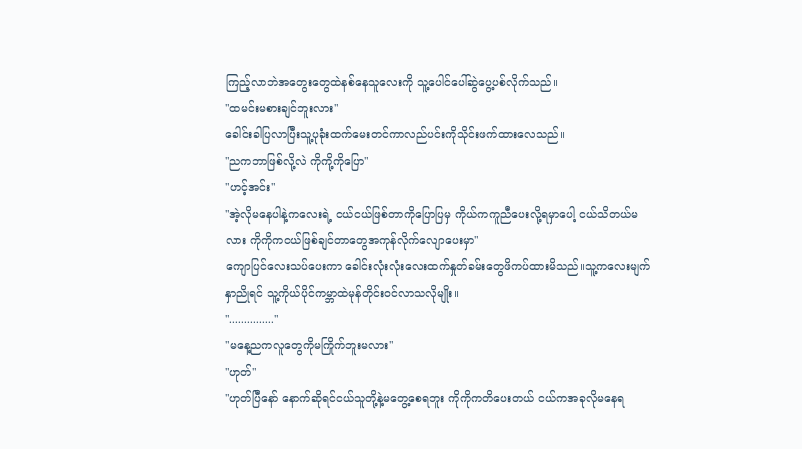ကြည့်လာဘဲအတွေးတွေထဲနစ်နေသူလေးကို သူ့ပေါင်ပေါ်ဆွဲပွေ့ပစ်လိုက်သည်။
"ထမင်းမစားချင်ဘူးလား"
ခေါင်းခါပြလာပြီးသူ့ပုခုံးထက်မေးတင်ကာလည်ပင်းကိုသိုင်းဖက်ထားလေသည်။
"ညကဘာဖြစ်လို့လဲ ကိုကို့ကိုပြော"
"ဟင့်အင်း"
"အဲ့လိုမနေပါနဲ့ကလေးရဲ့ ငယ်ငယ်ဖြစ်တာကိုပြောပြမှ ကိုယ်ကကူညီပေးလို့ရမှာပေါ့ ငယ်သိတယ်မလား ကိုကိုကငယ်ဖြစ်ချင်တာတွေအကုန်လိုက်လျောပေးမှာ"
ကျောပြင်လေးသပ်ပေးကာ ခေါင်းလုံးလုံးလေးထက်နှုတ်ခမ်းတွေဖိကပ်ထားမိသည်။သူ့ကလေးမျက်နှာညိုရင် သူ့ကိုယ်ပိုင်ကမ္ဘာထဲမုန်တိုင်းဝင်လာသလိုမျိုး။
"..............."
"မနေ့ညကလူတွေကိုမကြိုက်ဘူးမလား"
"ဟုတ်"
"ဟုတ်ပြီနော် နောက်ဆိုရင်ငယ်သူတို့နဲ့မတွေ့စေရဘူး ကိုကိုကတိပေးတယ် ငယ်ကအခုလိုမနေရ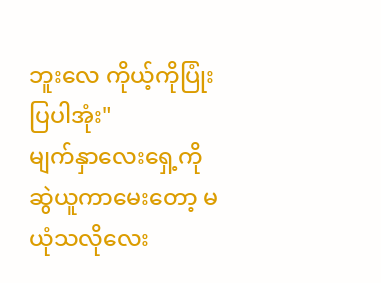ဘူးလေ ကိုယ့်ကိုပြုံးပြပါအုံး"
မျက်နှာလေးရှေ့ကိုဆွဲယူကာမေးတော့ မယုံသလိုလေး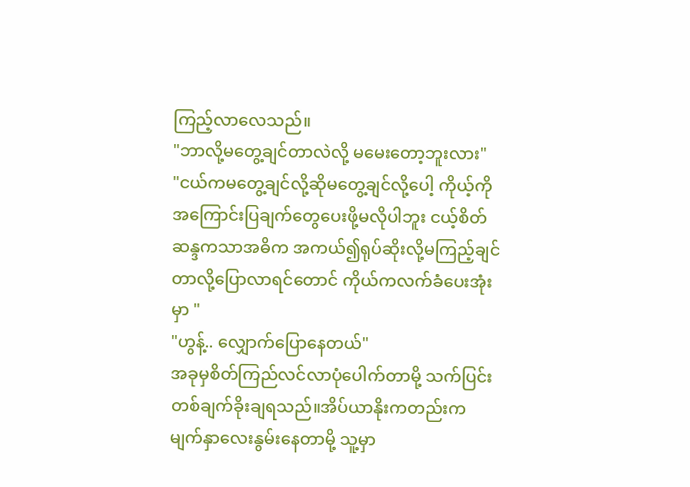ကြည့်လာလေသည်။
"ဘာလို့မတွေ့ချင်တာလဲလို့ မမေးတော့ဘူးလား"
"ငယ်ကမတွေ့ချင်လို့ဆိုမတွေ့ချင်လို့ပေါ့ ကိုယ့်ကိုအကြောင်းပြချက်တွေပေးဖို့မလိုပါဘူး ငယ့်စိတ်ဆန္ဒကသာအဓိက အကယ်၍ရုပ်ဆိုးလို့မကြည့်ချင်တာလို့ပြောလာရင်တောင် ကိုယ်ကလက်ခံပေးအုံးမှာ "
"ဟွန့်.. လျှောက်ပြောနေတယ်"
အခုမှစိတ်ကြည်လင်လာပုံပေါက်တာမို့ သက်ပြင်းတစ်ချက်ခိုးချရသည်။အိပ်ယာနိုးကတည်းက မျက်နှာလေးနွမ်းနေတာမို့ သူ့မှာ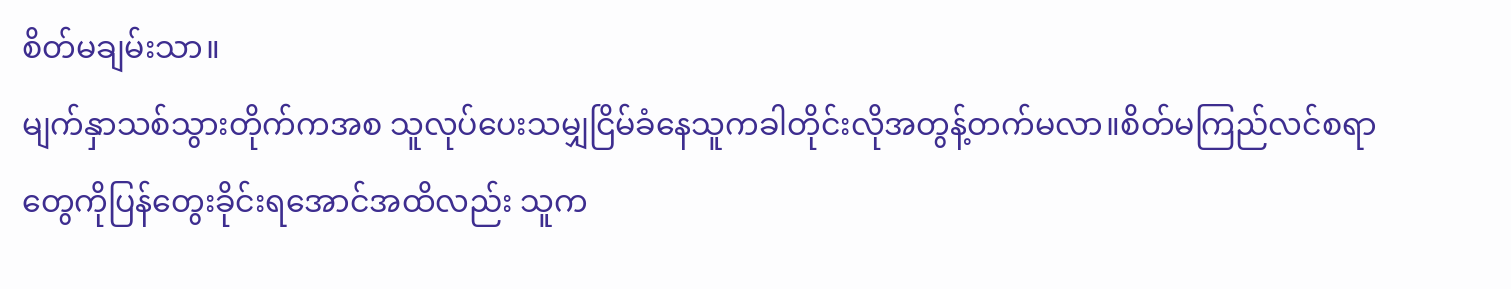စိတ်မချမ်းသာ။
မျက်နှာသစ်သွားတိုက်ကအစ သူလုပ်ပေးသမျှငြိမ်ခံနေသူကခါတိုင်းလိုအတွန့်တက်မလာ။စိတ်မကြည်လင်စရာတွေကိုပြန်တွေးခိုင်းရအောင်အထိလည်း သူက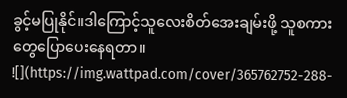ခွင့်မပြုနိုင်။ဒါကြောင့်သူလေးစိတ်အေးချမ်းဖို့ သူစကားတွေပြောပေးနေရတာ။
![](https://img.wattpad.com/cover/365762752-288-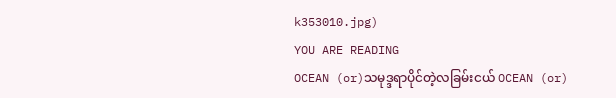k353010.jpg)
YOU ARE READING
OCEAN (or)သမုဒ္ဒရာပိုင်တဲ့လခြမ်းငယ် OCEAN (or)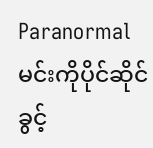Paranormalမင်းကိုပိုင်ဆိုင်ခွင့်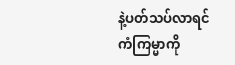နဲ့ပတ်သပ်လာရင် ကံကြမ္မာကို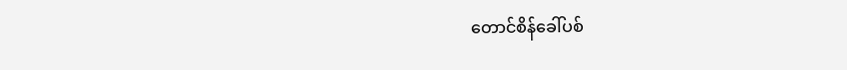တောင်စိန်ခေါ်ပစ်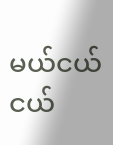မယ်ငယ်ငယ်